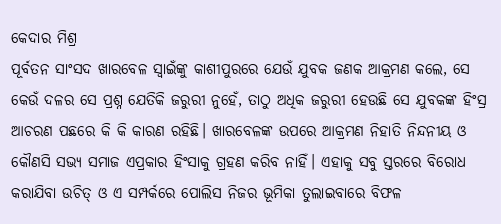କେଦାର ମିଶ୍ର
ପୂର୍ବତନ ସାଂସଦ ଖାରବେଳ ସ୍ଵାଇଁଙ୍କୁ କାଶୀପୁରରେ ଯେଉଁ ଯୁବକ ଜଣକ ଆକ୍ରମଣ କଲେ, ସେ କେଉଁ ଦଳର ସେ ପ୍ରଶ୍ନ ଯେତିକି ଜରୁରୀ ନୁହେଁ, ତାଠୁ ଅଧିକ ଜରୁରୀ ହେଉଛି ସେ ଯୁବକଙ୍କ ହିଂସ୍ର ଆଚରଣ ପଛରେ କି କି କାରଣ ରହିଛି। ଖାରବେଳଙ୍କ ଉପରେ ଆକ୍ରମଣ ନିହାତି ନିନ୍ଦନୀୟ ଓ କୌଣସି ସଭ୍ୟ ସମାଜ ଏପ୍ରକାର ହିଂସାକୁ ଗ୍ରହଣ କରିବ ନାହିଁ। ଏହାକୁ ସବୁ ସ୍ତରରେ ବିରୋଧ କରାଯିବା ଉଚିତ୍ ଓ ଏ ସମ୍ପର୍କରେ ପୋଲିସ ନିଜର ଭୂମିକା ତୁଲାଇବାରେ ବିଫଳ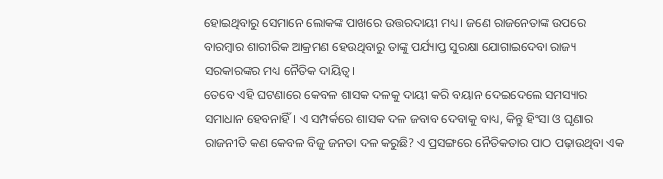ହୋଇଥିବାରୁ ସେମାନେ ଲୋକଙ୍କ ପାଖରେ ଉତ୍ତରଦାୟୀ ମଧ୍ୟ। ଜଣେ ରାଜନେତାଙ୍କ ଉପରେ ବାରମ୍ବାର ଶାରୀରିକ ଆକ୍ରମଣ ହେଉଥିବାରୁ ତାଙ୍କୁ ପର୍ଯ୍ୟାପ୍ତ ସୁରକ୍ଷା ଯୋଗାଇଦେବା ରାଜ୍ୟ ସରକାରଙ୍କର ମଧ୍ୟ ନୈତିକ ଦାୟିତ୍ଵ।
ତେବେ ଏହି ଘଟଣାରେ କେବଳ ଶାସକ ଦଳକୁ ଦାୟୀ କରି ବୟାନ ଦେଇଦେଲେ ସମସ୍ୟାର ସମାଧାନ ହେବନାହିଁ। ଏ ସମ୍ପର୍କରେ ଶାସକ ଦଳ ଜବାବ ଦେବାକୁ ବାଧ୍ୟ, କିନ୍ତୁ ହିଂସା ଓ ଘୃଣାର ରାଜନୀତି କଣ କେବଳ ବିଜୁ ଜନତା ଦଳ କରୁଛି? ଏ ପ୍ରସଙ୍ଗରେ ନୈତିକତାର ପାଠ ପଢ଼ାଉଥିବା ଏକ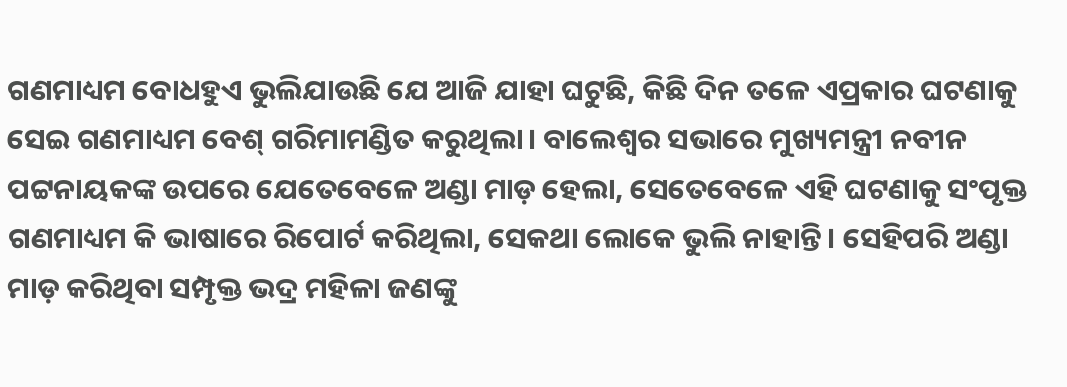ଗଣମାଧ୍ୟମ ବୋଧହୁଏ ଭୁଲିଯାଉଛି ଯେ ଆଜି ଯାହା ଘଟୁଛି, କିଛି ଦିନ ତଳେ ଏପ୍ରକାର ଘଟଣାକୁ ସେଇ ଗଣମାଧ୍ୟମ ବେଶ୍ ଗରିମାମଣ୍ଡିତ କରୁଥିଲା। ବାଲେଶ୍ଵର ସଭାରେ ମୁଖ୍ୟମନ୍ତ୍ରୀ ନବୀନ ପଟ୍ଟନାୟକଙ୍କ ଉପରେ ଯେତେବେଳେ ଅଣ୍ଡା ମାଡ଼ ହେଲା, ସେତେବେଳେ ଏହି ଘଟଣାକୁ ସଂପୃକ୍ତ ଗଣମାଧ୍ୟମ କି ଭାଷାରେ ରିପୋର୍ଟ କରିଥିଲା, ସେକଥା ଲୋକେ ଭୁଲି ନାହାନ୍ତି। ସେହିପରି ଅଣ୍ଡା ମାଡ଼ କରିଥିବା ସମ୍ପୃକ୍ତ ଭଦ୍ର ମହିଳା ଜଣଙ୍କୁ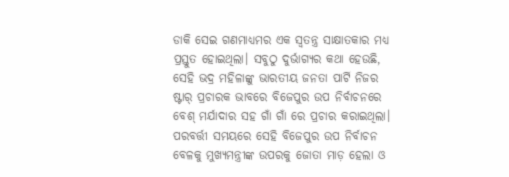ଡାକି ସେଇ ଗଣମାଧ୍ୟମର ଏକ ସ୍ଵତନ୍ତ୍ର ସାକ୍ଷାତକାର ମଧ୍ୟ ପ୍ରସ୍ତୁତ ହୋଇଥିଲା। ସବୁଠୁ ଦୁର୍ଭାଗ୍ୟର କଥା ହେଉଛି, ସେହି ଭଦ୍ର ମହିଳାଙ୍କୁ ଭାରତୀୟ ଜନତା ପାର୍ଟି ନିଜର ଷ୍ଟାର୍ ପ୍ରଚାରକ ଭାବରେ ବିଜେପୁର ଉପ ନିର୍ବାଚନରେ ବେଶ୍ ମର୍ଯାଦାର ସହ ଗାଁ ଗାଁ ରେ ପ୍ରଚାର କରାଇଥିଲା। ପରବର୍ତ୍ତୀ ସମୟରେ ସେହି ବିଜେପୁର ଉପ ନିର୍ବାଚନ ବେଳକୁ ମୁଖ୍ୟମନ୍ତ୍ରୀଙ୍କ ଉପରକୁ ଜୋତା ମାଡ଼ ହେଲା ଓ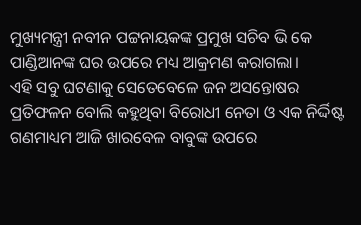ମୁଖ୍ୟମନ୍ତ୍ରୀ ନବୀନ ପଟ୍ଟନାୟକଙ୍କ ପ୍ରମୁଖ ସଚିବ ଭି କେ ପାଣ୍ଡିଆନଙ୍କ ଘର ଉପରେ ମଧ୍ୟ ଆକ୍ରମଣ କରାଗଲା।
ଏହି ସବୁ ଘଟଣାକୁ ସେତେବେଳେ ଜନ ଅସନ୍ତୋଷର ପ୍ରତିଫଳନ ବୋଲି କହୁଥିବା ବିରୋଧୀ ନେତା ଓ ଏକ ନିର୍ଦ୍ଦିଷ୍ଟ ଗଣମାଧ୍ୟମ ଆଜି ଖାରବେଳ ବାବୁଙ୍କ ଉପରେ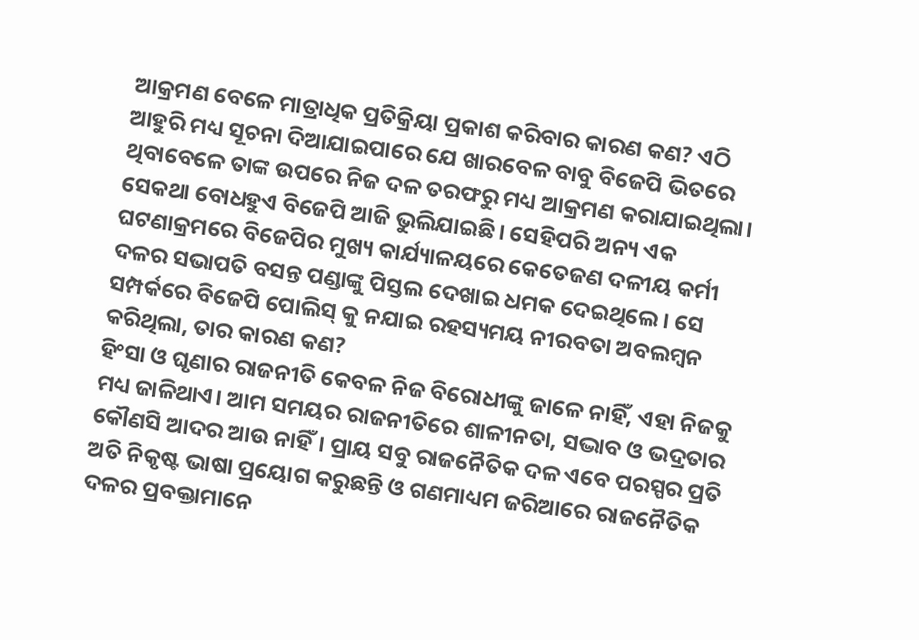ଆକ୍ରମଣ ବେଳେ ମାତ୍ରାଧିକ ପ୍ରତିକ୍ରିୟା ପ୍ରକାଶ କରିବାର କାରଣ କଣ? ଏଠି ଆହୁରି ମଧ୍ୟ ସୂଚନା ଦିଆଯାଇପାରେ ଯେ ଖାରବେଳ ବାବୁ ବିଜେପି ଭିତରେ ଥିବାବେଳେ ତାଙ୍କ ଉପରେ ନିଜ ଦଳ ତରଫରୁ ମଧ୍ୟ ଆକ୍ରମଣ କରାଯାଇଥିଲା। ସେକଥା ବୋଧହୁଏ ବିଜେପି ଆଜି ଭୁଲିଯାଇଛି। ସେହିପରି ଅନ୍ୟ ଏକ ଘଟଣାକ୍ରମରେ ବିଜେପିର ମୁଖ୍ୟ କାର୍ଯ୍ୟାଳୟରେ କେତେଜଣ ଦଳୀୟ କର୍ମୀ ଦଳର ସଭାପତି ବସନ୍ତ ପଣ୍ଡାଙ୍କୁ ପିସ୍ତଲ ଦେଖାଇ ଧମକ ଦେଇଥିଲେ। ସେ ସମ୍ପର୍କରେ ବିଜେପି ପୋଲିସ୍ କୁ ନଯାଇ ରହସ୍ୟମୟ ନୀରବତା ଅବଲମ୍ବନ କରିଥିଲା, ତାର କାରଣ କଣ?
ହିଂସା ଓ ଘୃଣାର ରାଜନୀତି କେବଳ ନିଜ ବିରୋଧୀଙ୍କୁ ଜାଳେ ନାହିଁ, ଏହା ନିଜକୁ ମଧ୍ୟ ଜାଳିଥାଏ। ଆମ ସମୟର ରାଜନୀତିରେ ଶାଳୀନତା, ସଦ୍ଭାବ ଓ ଭଦ୍ରତାର କୌଣସି ଆଦର ଆଉ ନାହିଁ। ପ୍ରାୟ ସବୁ ରାଜନୈତିକ ଦଳ ଏବେ ପରସ୍ପର ପ୍ରତି ଅତି ନିକୃଷ୍ଟ ଭାଷା ପ୍ରୟୋଗ କରୁଛନ୍ତି ଓ ଗଣମାଧ୍ୟମ ଜରିଆରେ ରାଜନୈତିକ ଦଳର ପ୍ରବକ୍ତାମାନେ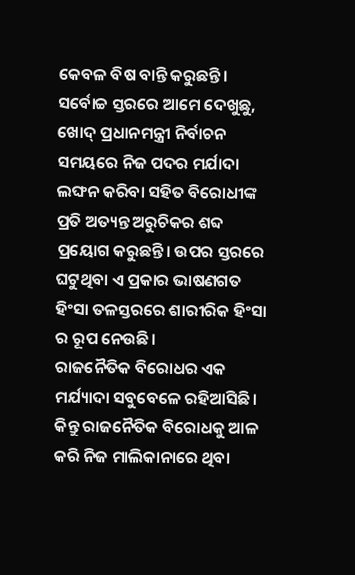କେବଳ ବିଷ ବାନ୍ତି କରୁଛନ୍ତି। ସର୍ବୋଚ୍ଚ ସ୍ତରରେ ଆମେ ଦେଖୁଛୁ, ଖୋଦ୍ ପ୍ରଧାନମନ୍ତ୍ରୀ ନିର୍ବାଚନ ସମୟରେ ନିଜ ପଦର ମର୍ଯାଦା ଲଙ୍ଘନ କରିବା ସହିତ ବିରୋଧୀଙ୍କ ପ୍ରତି ଅତ୍ୟନ୍ତ ଅରୁଚିକର ଶବ୍ଦ ପ୍ରୟୋଗ କରୁଛନ୍ତି। ଉପର ସ୍ତରରେ ଘଟୁଥିବା ଏ ପ୍ରକାର ଭାଷଣଗତ ହିଂସା ତଳସ୍ତରରେ ଶାରୀରିକ ହିଂସା ର ରୂପ ନେଉଛି।
ରାଜନୈତିକ ବିରୋଧର ଏକ ମର୍ଯ୍ୟାଦା ସବୁବେଳେ ରହିଆସିଛି। କିନ୍ତୁ ରାଜନୈତିକ ବିରୋଧକୁ ଆଳ କରି ନିଜ ମାଲିକାନାରେ ଥିବା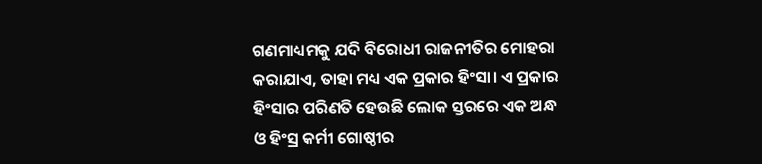ଗଣମାଧ୍ୟମକୁ ଯଦି ବିରୋଧୀ ରାଜନୀତିର ମୋହରା କରାଯାଏ, ତାହା ମଧ୍ୟ ଏକ ପ୍ରକାର ହିଂସା। ଏ ପ୍ରକାର ହିଂସାର ପରିଣତି ହେଉଛି ଲୋକ ସ୍ତରରେ ଏକ ଅନ୍ଧ ଓ ହିଂସ୍ର କର୍ମୀ ଗୋଷ୍ଠୀର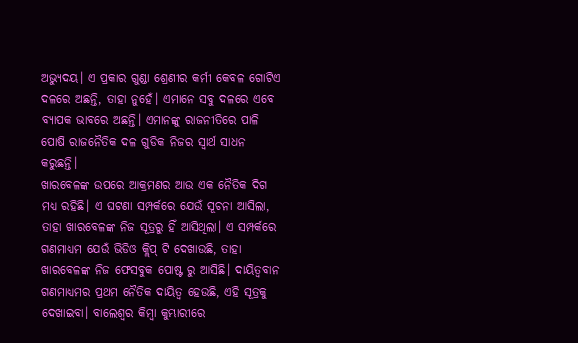ଅଭ୍ୟୁଦୟ। ଏ ପ୍ରକାର ଗୁଣ୍ଡା ଶ୍ରେଣୀର କର୍ମୀ କେବଳ ଗୋଟିଏ ଦଳରେ ଅଛନ୍ତି, ତାହା ନୁହେଁ। ଏମାନେ ସବୁ ଦଳରେ ଏବେ ବ୍ୟାପକ ଭାବରେ ଅଛନ୍ତି। ଏମାନଙ୍କୁ ରାଜନୀତିରେ ପାଳି ପୋଷି ରାଜନୈତିକ ଦଳ ଗୁଡିକ ନିଜର ସ୍ଵାର୍ଥ ସାଧନ କରୁଛନ୍ତି।
ଖାରବେଳଙ୍କ ଉପରେ ଆକ୍ରମଣର ଆଉ ଏକ ନୈତିକ ଦିଗ ମଧ୍ୟ ରହିଛି। ଏ ଘଟଣା ସମ୍ପର୍କରେ ଯେଉଁ ସୂଚନା ଆସିଲା, ତାହା ଖାରବେଳଙ୍କ ନିଜ ସୂତ୍ରରୁ ହିଁ ଆସିଥିଲା। ଏ ସମ୍ପର୍କରେ ଗଣମାଧ୍ୟମ ଯେଉଁ ଭିଡିଓ କ୍ଲିପ୍ ଟି ଦେଖାଉଛି, ତାହା ଖାରବେଳଙ୍କ ନିଜ ଫେସବୁକ ପୋଷ୍ଟ ରୁ ଆସିଛି। ଦାୟିତ୍ଵବାନ ଗଣମାଧ୍ୟମର ପ୍ରଥମ ନୈତିକ ଦାୟିତ୍ଵ ହେଉଛି, ଏହି ସୂତ୍ରକୁ ଦେଖାଇବା। ବାଲେଶ୍ଵର କିମ୍ବା କୁମ୍ଭାରୀରେ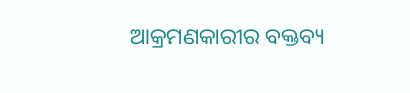ଆକ୍ରମଣକାରୀର ବକ୍ତବ୍ୟ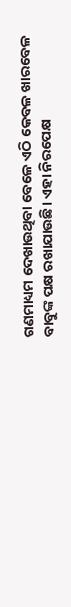ଗଣମାଧ୍ୟମ ଦେଖାଉଥିବା ବେଳେ ଏଠି କେବଳ ଖାରବେଳ ବାବୁଙ୍କ ପକ୍ଷ ରଖାଯାଉଛି। ଏହା ନିରପେକ୍ଷ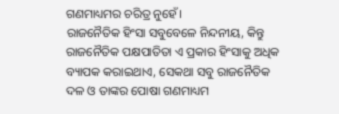ଗଣମାଧ୍ୟମର ଚରିତ୍ର ନୁହେଁ।
ରାଜନୈତିକ ହିଂସା ସବୁବେଳେ ନିନ୍ଦନୀୟ, କିନ୍ତୁ ରାଜନୈତିକ ପକ୍ଷପାତିତା ଏ ପ୍ରକାର ହିଂସାକୁ ଅଧିକ ବ୍ୟାପକ କରାଇଥାଏ, ସେକଥା ସବୁ ରାଜନୈତିକ ଦଳ ଓ ତାଙ୍କର ପୋଷା ଗଣମାଧ୍ୟମ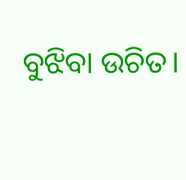ବୁଝିବା ଉଚିତ।